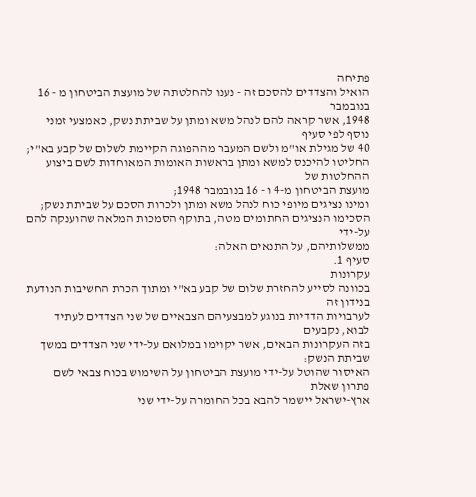פתיחה
הואיל והצדדים להסכם זה - נענו להחלטתה של מועצת הביטחון מ - 16 בנובמבר
1948, אשר קראה להם לנהל משא ומתן על שביתת נשק, כאמצעי זמני נוסף לפי סעיף
40 של מגילת או"מ ולשם המעבר מההפוגה הקיימת לשלום של קבע בא"י;
החליטו להיכנס למשא ומתן בראשות האומות המאוחדות לשם ביצוע ההחלטות של
מועצת הביטחון מ-4 ו - 16 בנובמבר 1948;
ומינו נציגים מיופי כוח לנהל משא ומתן ולכרות הסכם על שביתת נשק;
הסכימו הנציגים החתומים מטה, בתוקף הסמכות המלאה שהוענקה להם על-ידי
ממשלותיהם, על התנאים האלה:
סעיף 1.
עקרונות
בכוונה לסייע להחזרת שלום של קבע בא"י ומתוך הכרת החשיבות הנודעת בנידון זה
לערבויות הדדיות בנוגע למבצעיהם הצבאיים של שני הצדדים לעתיד לבוא, נקבעים
בזה העקרונות הבאים, אשר יקוימו במלואם על-ידי שני הצדדים במשך שביתת הנשק:
האיסור שהוטל על-ידי מועצת הביטחון על השימוש בכוח צבאי לשם פתרון שאלת
ארץ-ישראל יישמר להבא בכל החומרה על-ידי שני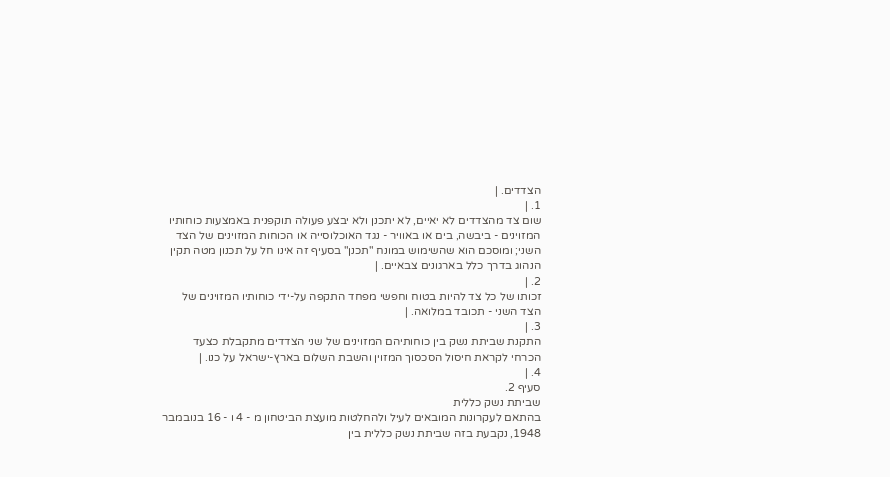הצדדים. |
1. |
שום צד מהצדדים לא יאיים, לא יתכנן ולא יבצע פעולה תוקפנית באמצעות כוחותיו
המזוינים - ביבשה, בים או באוויר - נגד האוכלוסייה או הכוחות המזוינים של הצד
השני; ומוסכם הוא שהשימוש במונח "תכנן" בסעיף זה אינו חל על תכנון מטה תקין
הנהוג בדרך כלל בארגונים צבאיים. |
2. |
זכותו של כל צד להיות בטוח וחפשי מפחד התקפה על-ידי כוחותיו המזוינים של
הצד השני - תכובד במלואה. |
3. |
התקנת שביתת נשק בין כוחותיהם המזוינים של שני הצדדים מתקבלת כצעד
הכרחי לקראת חיסול הסכסוך המזוין והשבת השלום בארץ-ישראל על כנו. |
4. |
סעיף 2.
שביתת נשק כללית
בהתאם לעקרונות המובאים לעיל ולהחלטות מועצת הביטחון מ - 4 ו - 16 בנובמבר
1948, נקבעת בזה שביתת נשק כללית בין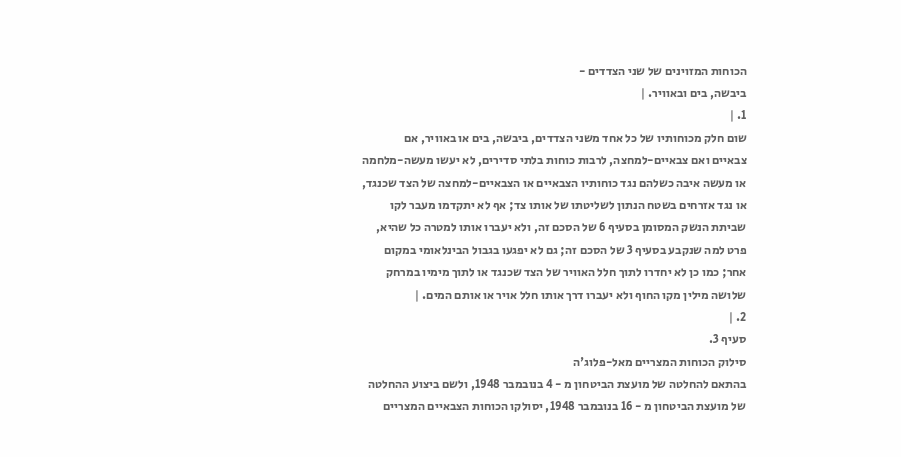הכוחות המזוינים של שני הצדדים -
ביבשה, בים ובאוויר. |
1. |
שום חלק מכוחותיו של כל אחד משני הצדדים, ביבשה, בים או באוויר, אם
צבאיים ואם צבאיים-למחצה, לרבות כוחות בלתי סדירים, לא יעשו מעשה-מלחמה
או מעשה איבה כשלהם נגד כוחותיו הצבאיים או הצבאיים-למחצה של הצד שכנגד,
או נגד אזרחים בשטח הנתון לשליטתו של אותו צד; אף לא יתקדמו מעבר לקו
שביתת הנשק המסומן בסעיף 6 של הסכם זה, ולא יעברו אותו למטרה כל שהיא,
פרט למה שנקבע בסעיף 3 של הסכם זה; גם לא יפגעו בגבול הבינלאומי במקום
אחר; כמו כן לא יחדרו לתוך חלל האוויר של הצד שכנגד או לתוך מימיו במרחק
שלושה מילין מקו החוף ולא יעברו דרך אותו חלל אויר או אותם המים. |
2. |
סעיף 3.
סילוק הכוחות המצריים מאל-פלוג'ה
בהתאם להחלטה של מועצת הביטחון מ - 4 בנובמבר 1948, ולשם ביצוע ההחלטה
של מועצת הביטחון מ - 16 בנובמבר 1948, יסולקו הכוחות הצבאיים המצריים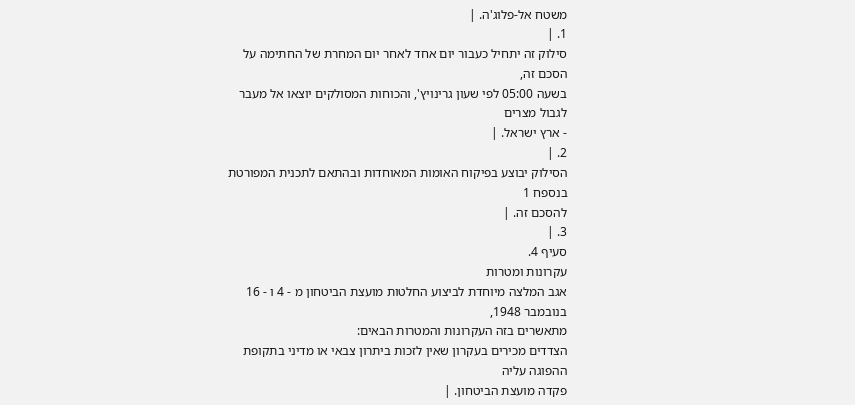משטח אל-פלוג'ה. |
1. |
סילוק זה יתחיל כעבור יום אחד לאחר יום המחרת של החתימה על הסכם זה,
בשעה 05:00 לפי שעון גרינויץ', והכוחות המסולקים יוצאו אל מעבר לגבול מצרים
- ארץ ישראל. |
2. |
הסילוק יבוצע בפיקוח האומות המאוחדות ובהתאם לתכנית המפורטת בנספח 1
להסכם זה. |
3. |
סעיף 4.
עקרונות ומטרות
אגב המלצה מיוחדת לביצוע החלטות מועצת הביטחון מ - 4 ו - 16 בנובמבר 1948,
מתאשרים בזה העקרונות והמטרות הבאים:
הצדדים מכירים בעקרון שאין לזכות ביתרון צבאי או מדיני בתקופת ההפוגה עליה
פקדה מועצת הביטחון. |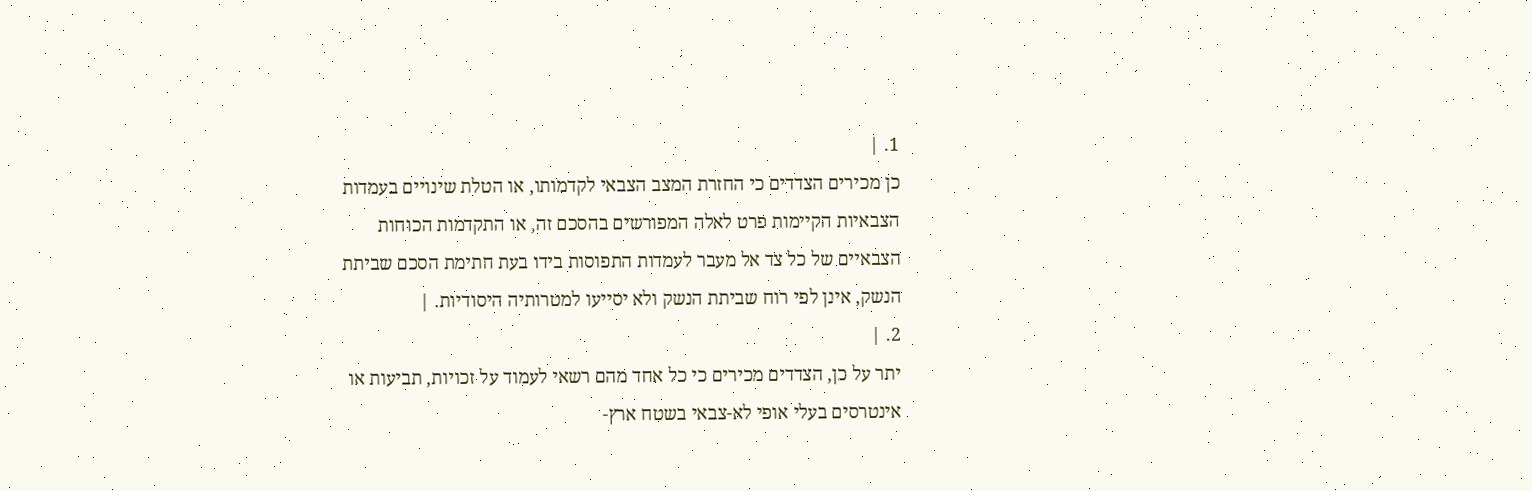1. |
כן מכירים הצדדים כי החזרת המצב הצבאי לקדמותו, או הטלת שינויים בעמדות
הצבאיות הקיימות פרט לאלה המפורשים בהסכם זה, או התקדמות הכוחות
הצבאיים של כל צד אל מעבר לעמדות התפוסות בידו בעת חתימת הסכם שביתת
הנשק, אינן לפי רוח שביתת הנשק ולא יסייעו למטרותיה היסודיות. |
2. |
יתר על כן, הצדדים מכירים כי כל אחד מהם רשאי לעמוד על זכויות, תביעות או
אינטרסים בעלי אופי לא-צבאי בשטח ארץ-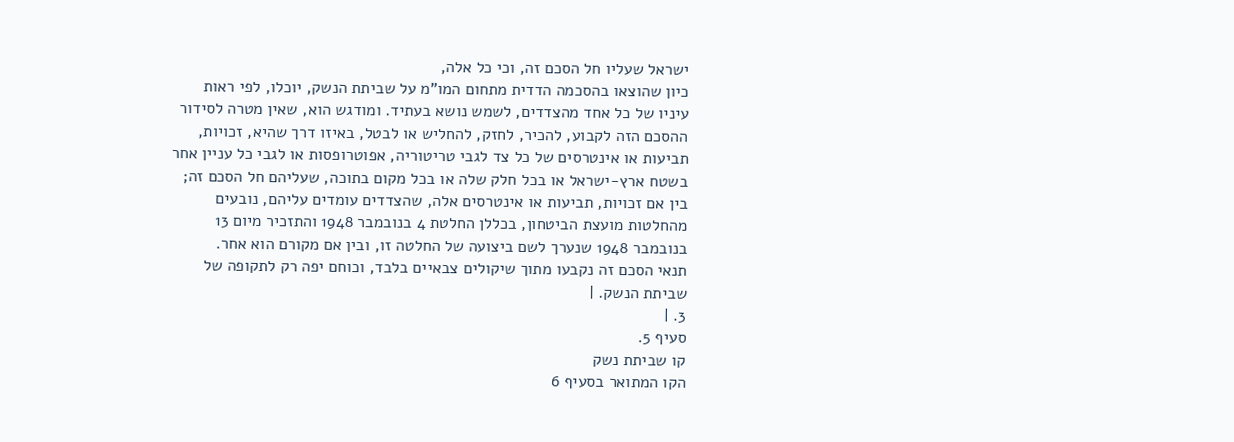ישראל שעליו חל הסכם זה, וכי כל אלה,
כיון שהוצאו בהסכמה הדדית מתחום המו"מ על שביתת הנשק, יוכלו, לפי ראות
עיניו של כל אחד מהצדדים, לשמש נושא בעתיד. ומודגש הוא, שאין מטרה לסידור
ההסכם הזה לקבוע, להכיר, לחזק, להחליש או לבטל, באיזו דרך שהיא, זכויות,
תביעות או אינטרסים של כל צד לגבי טריטוריה, אפוטרופסות או לגבי כל עניין אחר
בשטח ארץ-ישראל או בכל חלק שלה או בכל מקום בתוכה, שעליהם חל הסכם זה;
בין אם זכויות, תביעות או אינטרסים אלה, שהצדדים עומדים עליהם, נובעים
מהחלטות מועצת הביטחון, בכללן החלטת 4 בנובמבר 1948 והתזכיר מיום 13
בנובמבר 1948 שנערך לשם ביצועה של החלטה זו, ובין אם מקורם הוא אחר.
תנאי הסכם זה נקבעו מתוך שיקולים צבאיים בלבד, וכוחם יפה רק לתקופה של
שביתת הנשק. |
3. |
סעיף 5.
קו שביתת נשק
הקו המתואר בסעיף 6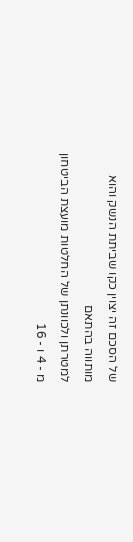של הסכם זה יצוין כקו שביתת הנשק והוא מותווה בהתאם
למטרתן ולכוונתן של החלטות מועצת הביטחון מ - 4 ו - 16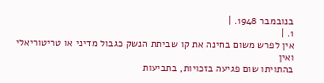בנובמבר 1948. |
1. |
אין לפרש משום בחינה את קו שביתת הנשק כגבול מדיני או טריטוריאלי ואין
בהתויתו שום פגיעה בזכויות, בתביעות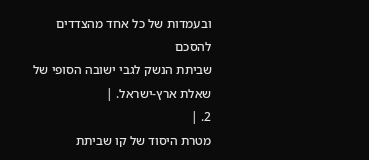ובעמדות של כל אחד מהצדדים להסכם
שביתת הנשק לגבי ישובה הסופי של שאלת ארץ-ישראל. |
2. |
מטרת היסוד של קו שביתת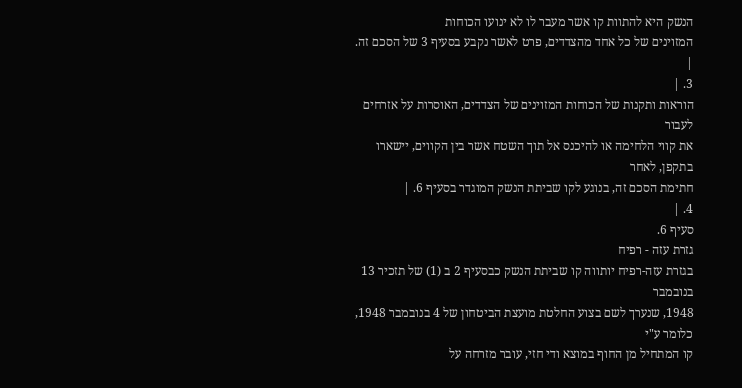הנשק היא להתוות קו אשר מעבר לו לא ינועו הכוחות
המזוינים של כל אחד מהצדדים, פרט לאשר נקבע בסעיף 3 של הסכם זה. |
3. |
הוראות ותקנות של הכוחות המזוינים של הצדדים, האוסרות על אזרחים לעבור
את קווי הלחימה או להיכנס אל תוך השטח אשר בין הקווים, יישארו בתקפן, לאחר
חתימת הסכם זה, בנוגע לקו שביתת הנשק המוגדר בסעיף 6. |
4. |
סעיף 6.
גזרת עזה - רפיח
בגזרת עזה-רפיח יותווה קו שביתת הנשק כבסעיף 2 ב (1) של תזכיר 13 בנובמבר
1948, שנערך לשם בצוע החלטת מועצת הביטחון של 4 בנובמבר 1948, כלומר ע"י
קו המתחיל מן החוף במוצא ודי חזי, עובר מזרחה על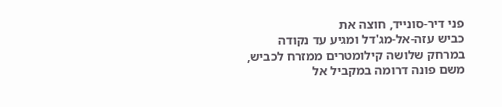פני דיר-סונייד, חוצה את
כביש עזה-אל-מג'דל ומגיע עד נקודה במרחק שלושה קילומטרים ממזרח לכביש,
משם פונה דרומה במקביל אל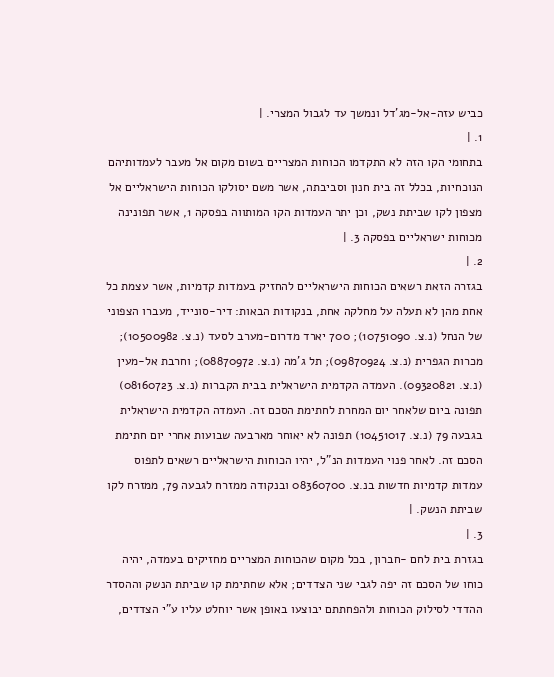כביש עזה-אל-מג'דל ונמשך עד לגבול המצרי. |
1. |
בתחומי הקו הזה לא התקדמו הכוחות המצריים בשום מקום אל מעבר לעמדותיהם
הנוכחיות, בכלל זה בית חנון וסביבתה, אשר משם יסולקו הכוחות הישראליים אל
מצפון לקו שביתת נשק, וכן יתר העמדות הקו המותווה בפסקה 1, אשר תפונינה
מכוחות ישראליים בפסקה 3. |
2. |
בגזרה הזאת רשאים הכוחות הישראליים להחזיק בעמדות קדמיות, אשר עצמת כל
אחת מהן לא תעלה על מחלקה אחת, בנקודות הבאות: דיר-סונייד, מעברו הצפוני
של הנחל (נ.צ. 10751090); 700 יארד מדרום-מערב לסעד (נ.צ. 10500982);
מכרות הגפרית (נ.צ. 09870924); תל ג'מה (נ.צ. 08870972); וחרבת אל-מעין
(נ.צ. 09320821). העמדה הקדמית הישראלית בבית הקברות (נ.צ. 08160723)
תפונה ביום שלאחר יום המחרת לחתימת הסכם זה. העמדה הקדמית הישראלית
בגבעה 79 (נ.צ. 10451017) תפונה לא יאוחר מארבעה שבועות אחרי יום חתימת
הסכם זה. לאחר פנוי העמדות הנ"ל, יהיו הכוחות הישראליים רשאים לתפוס
עמדות קדמיות חדשות בנ.צ. 08360700 ובנקודה ממזרח לגבעה 79, ממזרח לקו
שביתת הנשק. |
3. |
בגזרת בית לחם -חברון, בכל מקום שהכוחות המצריים מחזיקים בעמדה, יהיה
כוחו של הסכם זה יפה לגבי שני הצדדים; אלא שחתימת קו שביתת הנשק וההסדר
ההדדי לסילוק הכוחות ולהפחתתם יבוצעו באופן אשר יוחלט עליו ע"י הצדדים,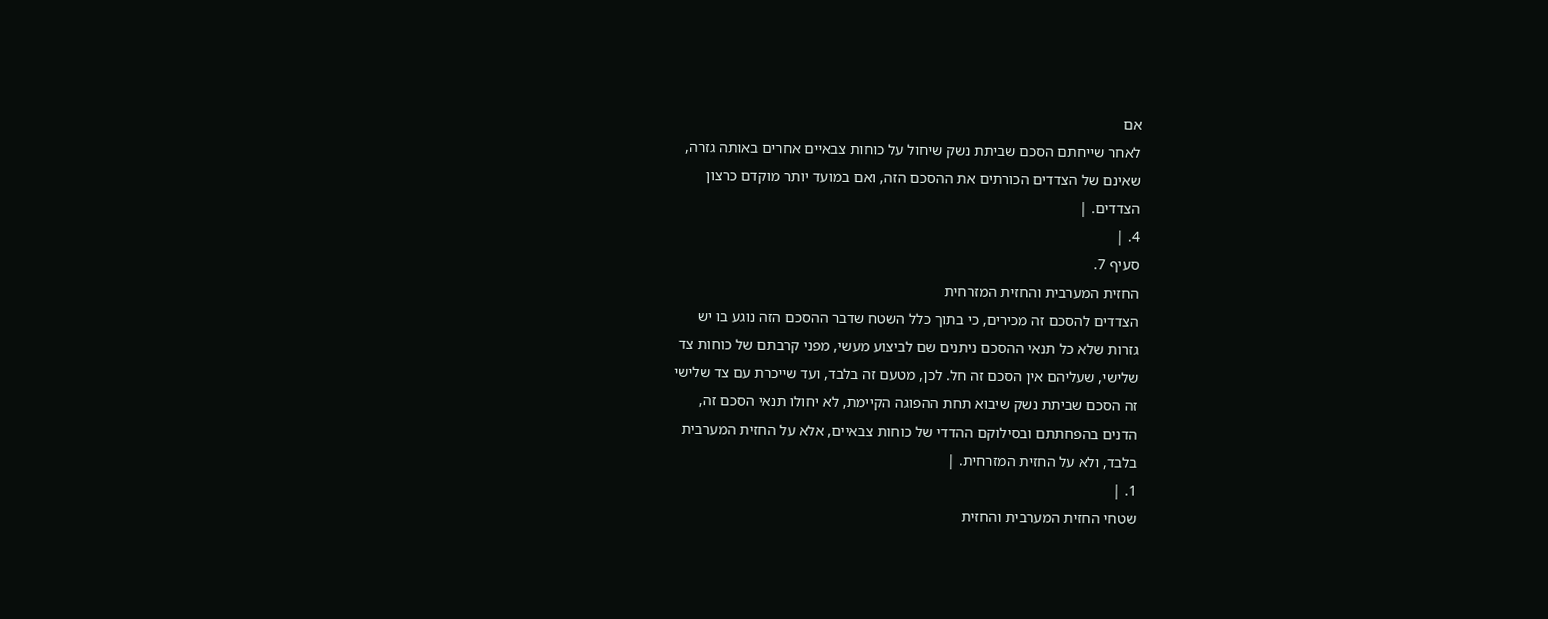אם
לאחר שייחתם הסכם שביתת נשק שיחול על כוחות צבאיים אחרים באותה גזרה,
שאינם של הצדדים הכורתים את ההסכם הזה, ואם במועד יותר מוקדם כרצון
הצדדים. |
4. |
סעיף 7.
החזית המערבית והחזית המזרחית
הצדדים להסכם זה מכירים, כי בתוך כלל השטח שדבר ההסכם הזה נוגע בו יש
גזרות שלא כל תנאי ההסכם ניתנים שם לביצוע מעשי, מפני קרבתם של כוחות צד
שלישי, שעליהם אין הסכם זה חל. לכן, מטעם זה בלבד, ועד שייכרת עם צד שלישי
זה הסכם שביתת נשק שיבוא תחת ההפוגה הקיימת, לא יחולו תנאי הסכם זה,
הדנים בהפחתתם ובסילוקם ההדדי של כוחות צבאיים, אלא על החזית המערבית
בלבד, ולא על החזית המזרחית. |
1. |
שטחי החזית המערבית והחזית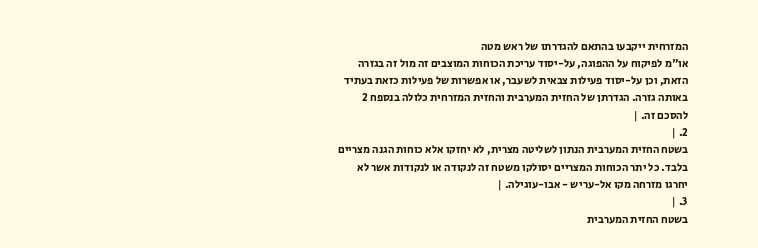המזרחית ייקבעו בהתאם להגדרתו של ראש מטה
או"מ לפיקוח על ההפוגה, על-יסוד עריכת הכוחות המוצבים זה מול זה בגזרה
הזאת, וכן על-יסוד פעילות צבאית לשעבר, או אפשרות של פעילות כזאת בעתיד
באותה גזרה. הגדרתן של החזית המערבית והחזית המזרחית כלולה בנספח 2
להסכם זה. |
2. |
בשטח החזית המערבית הנתון לשליטה מצרית, לא יחזקו אלא כוחות הגנה מצריים
בלבד. כל יתר הכוחות המצריים יסולקו משטח זה לנקודה או לנקודות אשר לא
יחרגו מזרחה מקו אל-עריש - אבו-עוגילה. |
3. |
בשטח החזית המערבית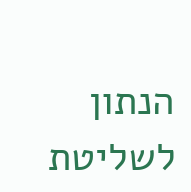הנתון לשליטת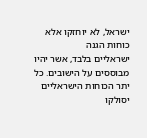ישראל, לא יוחזקו אלא כוחות הגנה
ישראליים בלבד, אשר יהיו מבוססים על הישובים. כל יתר הכוחות הישראליים
יסולקו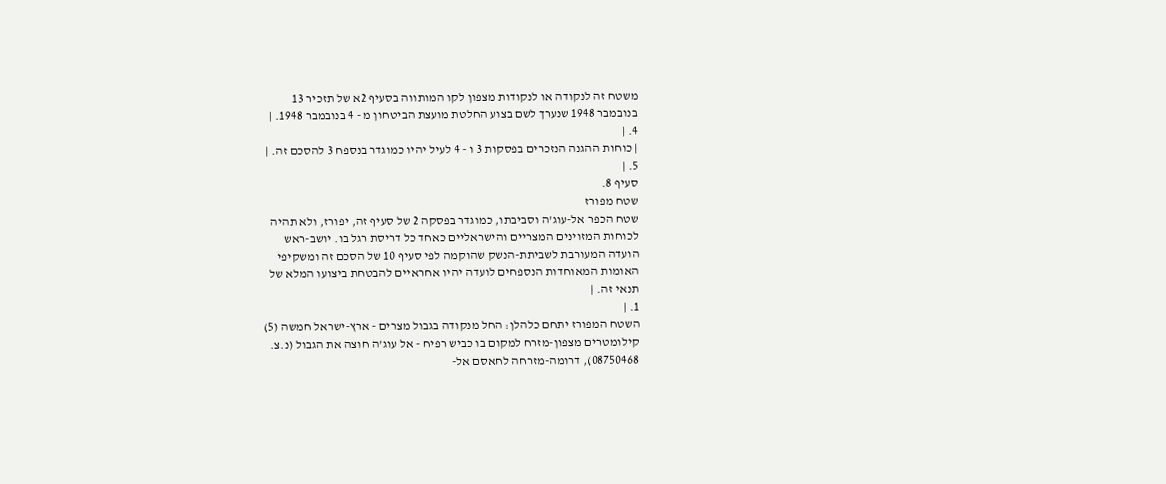משטח זה לנקודה או לנקודות מצפון לקו המותווה בסעיף 2א של תזכיר 13
בנובמבר 1948 שנערך לשם בצוע החלטת מועצת הביטחון מ - 4 בנובמבר 1948. |
4. |
| כוחות ההגנה הנזכרים בפסקות 3 ו - 4 לעיל יהיו כמוגדר בנספח 3 להסכם זה. |
5. |
סעיף 8.
שטח מפורז
שטח הכפר אל-עוג'ה וסביבתו, כמוגדר בפסקה 2 של סעיף זה, יפורז, ולא תהיה
לכוחות המזוינים המצריים והישראליים כאחד כל דריסת רגל בו. יושב-ראש
הועדה המעורבת לשביתת-הנשק שהוקמה לפי סעיף 10 של הסכם זה ומשקיפי
האומות המאוחדות הנספחים לועדה יהיו אחראיים להבטחת ביצועו המלא של
תנאי זה. |
1. |
השטח המפורז יתחם כלהלן: החל מנקודה בגבול מצרים - ארץ-ישראל חמשה (5)
קילומטרים מצפון-מזרח למקום בו כביש רפיח - אל עוג'ה חוצה את הגבול (נ.צ.
08750468), דרומה-מזרחה לחאסם אל-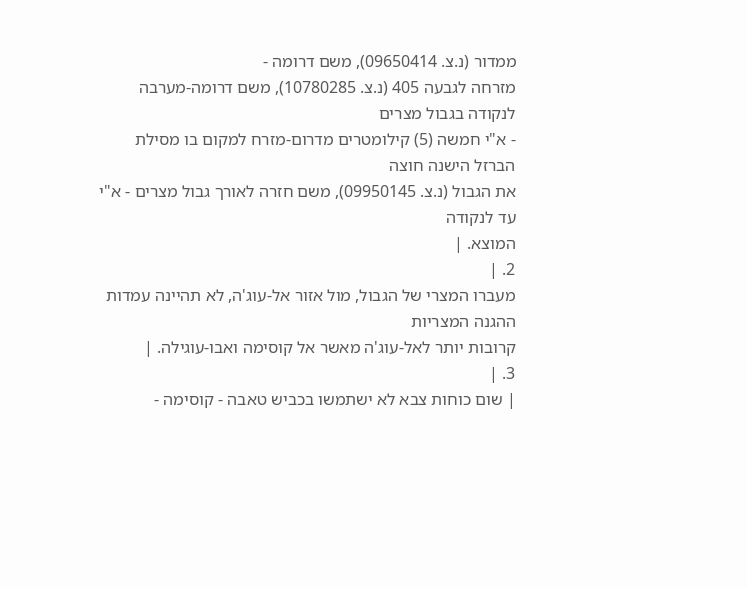ממדור (נ.צ. 09650414), משם דרומה -
מזרחה לגבעה 405 (נ.צ. 10780285), משם דרומה-מערבה לנקודה בגבול מצרים
- א"י חמשה (5) קילומטרים מדרום-מזרח למקום בו מסילת הברזל הישנה חוצה
את הגבול (נ.צ. 09950145), משם חזרה לאורך גבול מצרים - א"י עד לנקודה
המוצא. |
2. |
מעברו המצרי של הגבול, מול אזור אל-עוג'ה, לא תהיינה עמדות ההגנה המצריות
קרובות יותר לאל-עוג'ה מאשר אל קוסימה ואבו-עוגילה. |
3. |
| שום כוחות צבא לא ישתמשו בכביש טאבה - קוסימה -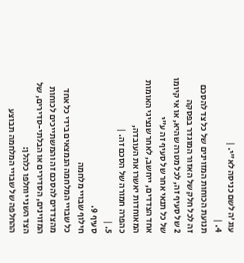עוג'ה לשם כניסה לא"י. |
4. |
תנועת הכוחות המזוינים של כל צד להסכם זה לכל חלק של האזור המוגדר בפסקה
2 של סעיף זה, לכל מטרה שהיא, או אי קיומו של כל תנאי אחר של סעיף זה ע"י
אחד הצדדים, ייחשב, לאחר שנציגי האומות המאוחדות יאשרו את העובדה,
כהפרה חמורה של הסכם זה. |
5. |
סעיף 9.
חילוף שבויי מלחמה
כל שבויי המלחמה הנמצאים בידי כל אחד מהצדדים להסכם זה והמשתייכים לכוחות
המזוינים, הסדירים או הבלתי-סדירים, של הצד השני יוחלפו כלהלן:
ההחלפה של שבויי המלחמה תבוצע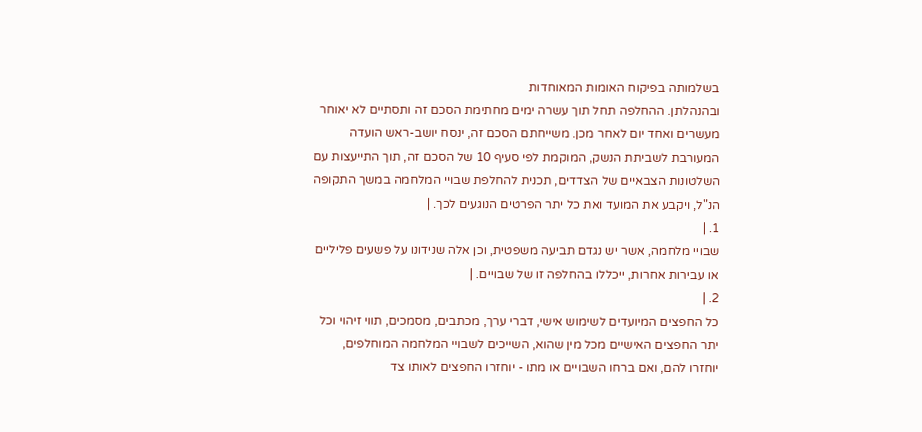בשלמותה בפיקוח האומות המאוחדות
ובהנהלתן. ההחלפה תחל תוך עשרה ימים מחתימת הסכם זה ותסתיים לא יאוחר
מעשרים ואחד יום לאחר מכן. משייחתם הסכם זה, ינסח יושב-ראש הועדה
המעורבת לשביתת הנשק, המוקמת לפי סעיף 10 של הסכם זה, תוך התייעצות עם
השלטונות הצבאיים של הצדדים, תכנית להחלפת שבויי המלחמה במשך התקופה
הנ"ל, ויקבע את המועד ואת כל יתר הפרטים הנוגעים לכך. |
1. |
שבויי מלחמה, אשר יש נגדם תביעה משפטית, וכן אלה שנידונו על פשעים פליליים
או עבירות אחרות, ייכללו בהחלפה זו של שבויים. |
2. |
כל החפצים המיועדים לשימוש אישי, דברי ערך, מכתבים, מסמכים, תווי זיהוי וכל
יתר החפצים האישיים מכל מין שהוא, השייכים לשבויי המלחמה המוחלפים,
יוחזרו להם, ואם ברחו השבויים או מתו - יוחזרו החפצים לאותו צד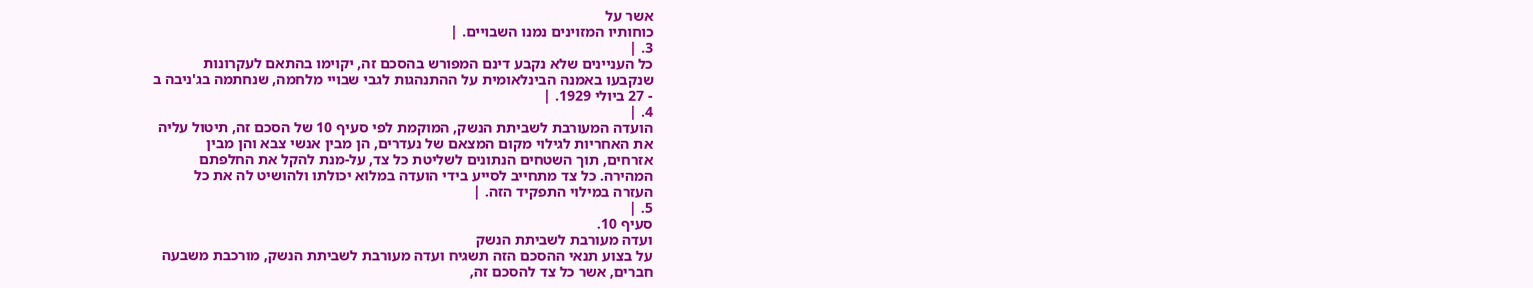אשר על
כוחותיו המזוינים נמנו השבויים. |
3. |
כל העניינים שלא נקבע דינם המפורש בהסכם זה, יקוימו בהתאם לעקרונות
שנקבעו באמנה הבינלאומית על ההתנהגות לגבי שבויי מלחמה, שנחתמה בג'ניבה ב
- 27 ביולי 1929. |
4. |
הועדה המעורבת לשביתת הנשק, המוקמת לפי סעיף 10 של הסכם זה, תיטול עליה
את האחריות לגילוי מקום המצאם של נעדרים, הן מבין אנשי צבא והן מבין
אזרחים, תוך השטחים הנתונים לשליטת כל צד, על-מנת להקל את החלפתם
המהירה. כל צד מתחייב לסייע בידי הועדה במלוא יכולתו ולהושיט לה את כל
העזרה במילוי התפקיד הזה. |
5. |
סעיף 10.
ועדה מעורבת לשביתת הנשק
על בצוע תנאי ההסכם הזה תשגיח ועדה מעורבת לשביתת הנשק, מורכבת משבעה
חברים, אשר כל צד להסכם זה,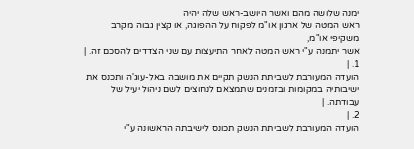ימנה שלושה מהם ואשר היושב-ראש שלה יהיה
ראש המטה של ארגון או"מ לפקוח על ההפוגה, או קצין גבוה מקרב משקיפי או"מ,
אשר יתמנה ע"י ראש המטה לאחר התיעצות עם שני הצדדים להסכם זה. |
1. |
הועדה המעורבת לשביתת הנשק תקיים את מושבה באל-עוג'ה ותכנס את
ישיבותיה במקומות ובזמנים שתמצאם לנחוצים לשם ניהול יעיל של עבודתה. |
2. |
הועדה המעורבת לשביתת הנשק תכונס לישיבתה הראשונה ע"י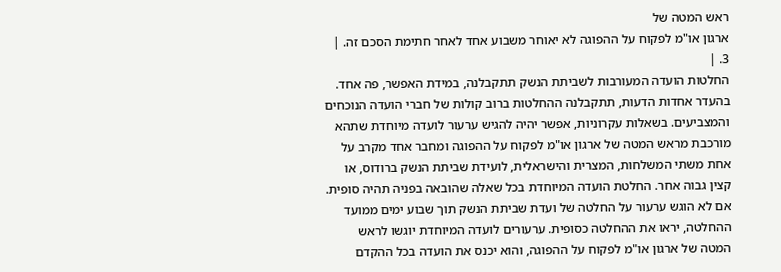ראש המטה של
ארגון או"מ לפקוח על ההפוגה לא יאוחר משבוע אחד לאחר חתימת הסכם זה. |
3. |
החלטות הועדה המעורבות לשביתת הנשק תתקבלנה, במידת האפשר, פה אחד.
בהעדר אחדות הדעות, תתקבלנה ההחלטות ברוב קולות של חברי הועדה הנוכחים
והמצביעים. בשאלות עקרוניות, אפשר יהיה להגיש ערעור לועדה מיוחדת שתהא
מורכבת מראש המטה של ארגון או"מ לפקוח על ההפוגה ומחבר אחד מקרב על
אחת משתי המשלחות, המצרית והישראלית, לועידת שביתת הנשק ברודוס, או
קצין גבוה אחר. החלטת הועדה המיוחדת בכל שאלה שהובאה בפניה תהיה סופית.
אם לא הוגש ערעור על החלטה של ועדת שביתת הנשק תוך שבוע ימים ממועד
ההחלטה, יראו את ההחלטה כסופית. ערעורים לועדה המיוחדת יוגשו לראש
המטה של ארגון או"מ לפקוח על ההפוגה, והוא יכנס את הועדה בכל ההקדם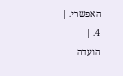האפשרי. |
4. |
הועדה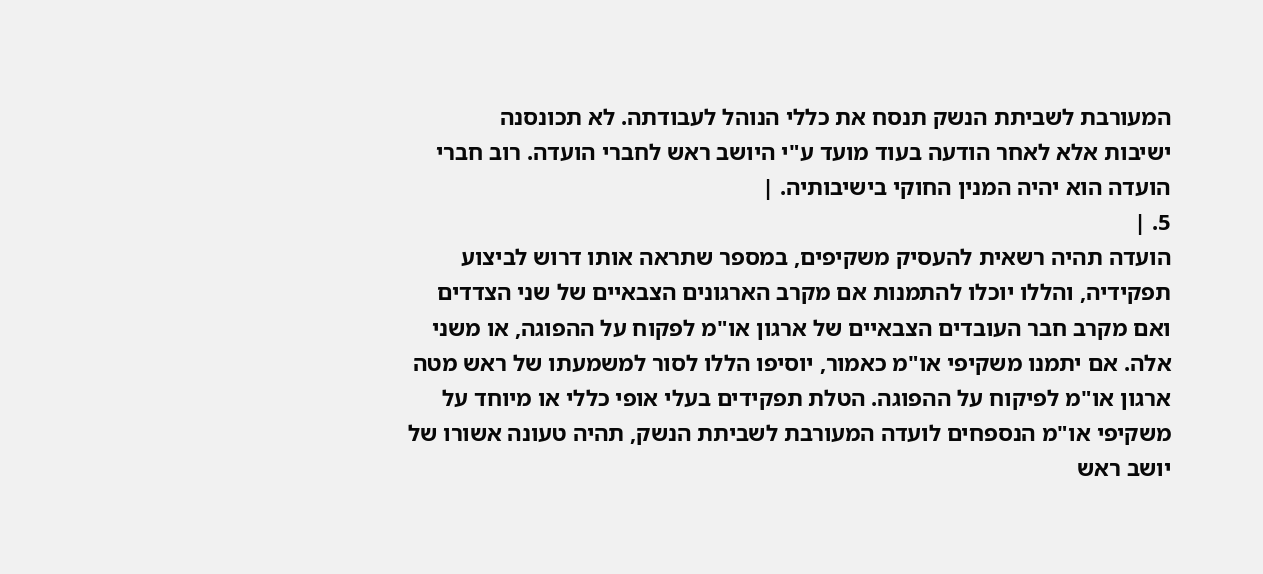המעורבת לשביתת הנשק תנסח את כללי הנוהל לעבודתה. לא תכונסנה
ישיבות אלא לאחר הודעה בעוד מועד ע"י היושב ראש לחברי הועדה. רוב חברי
הועדה הוא יהיה המנין החוקי בישיבותיה. |
5. |
הועדה תהיה רשאית להעסיק משקיפים, במספר שתראה אותו דרוש לביצוע
תפקידיה, והללו יוכלו להתמנות אם מקרב הארגונים הצבאיים של שני הצדדים
ואם מקרב חבר העובדים הצבאיים של ארגון או"מ לפקוח על ההפוגה, או משני
אלה. אם יתמנו משקיפי או"מ כאמור, יוסיפו הללו לסור למשמעתו של ראש מטה
ארגון או"מ לפיקוח על ההפוגה. הטלת תפקידים בעלי אופי כללי או מיוחד על
משקיפי או"מ הנספחים לועדה המעורבת לשביתת הנשק, תהיה טעונה אשורו של
יושב ראש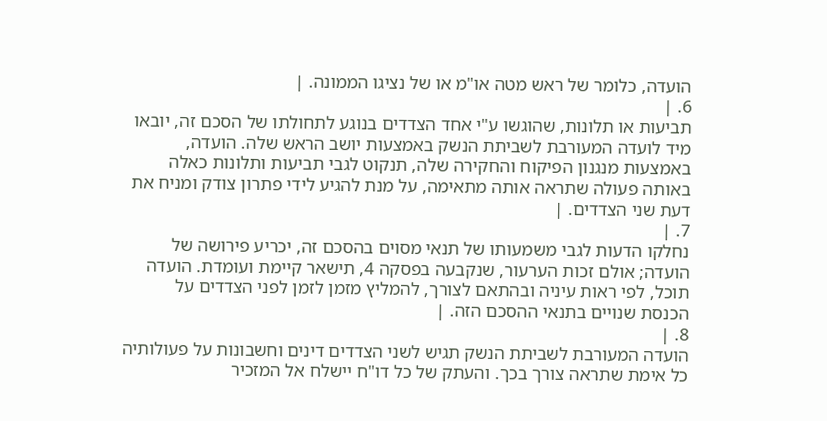הועדה, כלומר של ראש מטה או"מ או של נציגו הממונה. |
6. |
תביעות או תלונות, שהוגשו ע"י אחד הצדדים בנוגע לתחולתו של הסכם זה, יובאו
מיד לועדה המעורבת לשביתת הנשק באמצעות יושב הראש שלה. הועדה,
באמצעות מנגנון הפיקוח והחקירה שלה, תנקוט לגבי תביעות ותלונות כאלה
באותה פעולה שתראה אותה מתאימה, על מנת להגיע לידי פתרון צודק ומניח את
דעת שני הצדדים. |
7. |
נחלקו הדעות לגבי משמעותו של תנאי מסוים בהסכם זה, יכריע פירושה של
הועדה; אולם זכות הערעור, שנקבעה בפסקה 4, תישאר קיימת ועומדת. הועדה
תוכל, לפי ראות עיניה ובהתאם לצורך, להמליץ מזמן לזמן לפני הצדדים על
הכנסת שנויים בתנאי ההסכם הזה. |
8. |
הועדה המעורבת לשביתת הנשק תגיש לשני הצדדים דינים וחשבונות על פעולותיה
כל אימת שתראה צורך בכך. והעתק של כל דו"ח יישלח אל המזכיר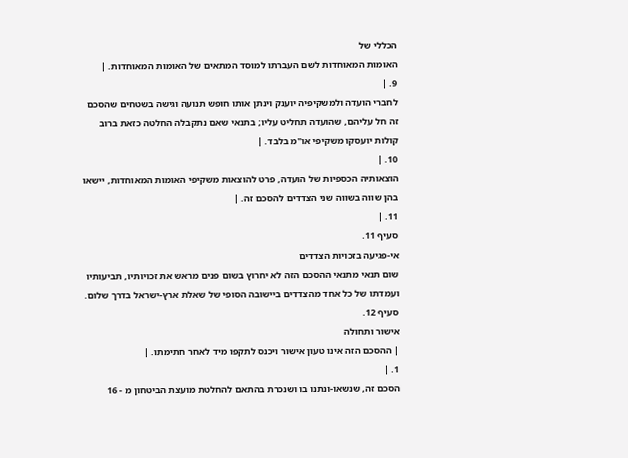הכללי של
האומות המאוחדות לשם העברתו למוסד המתאים של האומות המאוחדות. |
9. |
לחברי הועדה ולמשקיפיה יוענק וינתן אותו חופש תנועה וגישה בשטחים שהסכם
זה חל עליהם, שהועדה תחליט עליו; בתנאי שאם נתקבלה החלטה כזאת ברוב
קולות יועסקו משקיפי או"מ בלבד. |
10. |
הוצאותיה הכספיות של הועדה, פרט להוצאות משקיפי האומות המאוחדות, יישאו
בהן שווה בשווה שני הצדדים להסכם זה. |
11. |
סעיף 11.
אי-פגיעה בזכויות הצדדים
שום תנאי מתנאי ההסכם הזה לא יחרוץ בשום פנים מראש את זכויותיו, תביעותיו
ועמדתו של כל אחד מהצדדים ביישובה הסופי של שאלת ארץ-ישראל בדרך שלום.
סעיף 12.
אישור ותחולה
| ההסכם הזה אינו טעון אישור ויכנס לתקפו מיד לאחר חתימתו. |
1. |
הסכם זה, שנשאו-ונתנו בו ושנכרת בהתאם להחלטת מועצת הביטחון מ - 16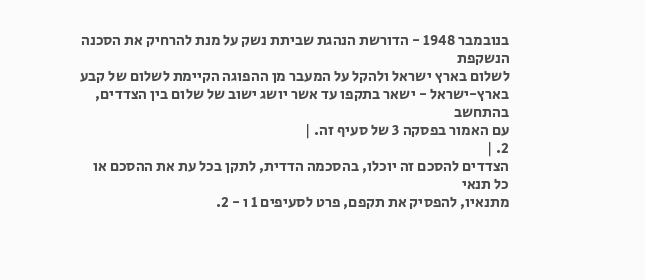בנובמבר 1948 - הדורשת הנהגת שביתת נשק על מנת להרחיק את הסכנה הנשקפת
לשלום בארץ ישראל ולהקל על המעבר מן ההפוגה הקיימת לשלום של קבע
בארץ-ישראל - ישאר בתקפו עד אשר יושג ישוב של שלום בין הצדדים, בהתחשב
עם האמור בפסקה 3 של סעיף זה. |
2. |
הצדדים להסכם זה יוכלו, בהסכמה הדדית, לתקן בכל עת את ההסכם או כל תנאי
מתנאיו, להפסיק את תקפם, פרט לסעיפים 1 ו - 2.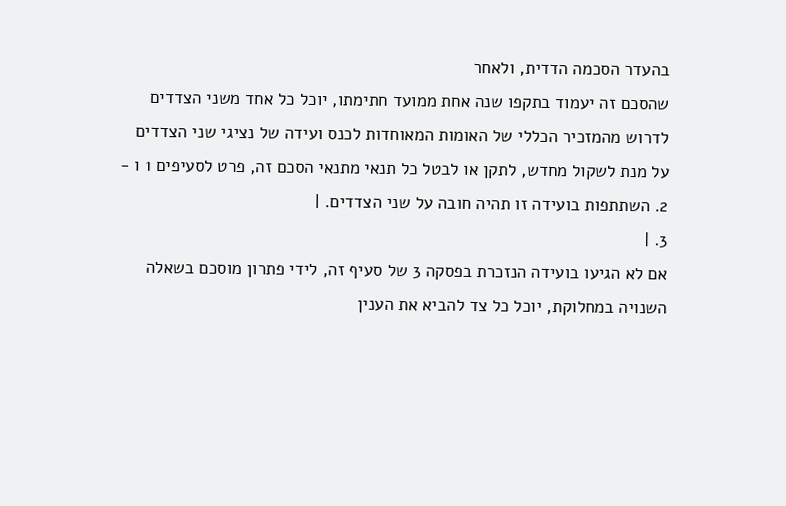בהעדר הסכמה הדדית, ולאחר
שהסכם זה יעמוד בתקפו שנה אחת ממועד חתימתו, יוכל כל אחד משני הצדדים
לדרוש מהמזכיר הכללי של האומות המאוחדות לכנס ועידה של נציגי שני הצדדים
על מנת לשקול מחדש, לתקן או לבטל כל תנאי מתנאי הסכם זה, פרט לסעיפים 1 ו -
2. השתתפות בועידה זו תהיה חובה על שני הצדדים. |
3. |
אם לא הגיעו בועידה הנזכרת בפסקה 3 של סעיף זה, לידי פתרון מוסכם בשאלה
השנויה במחלוקת, יוכל כל צד להביא את הענין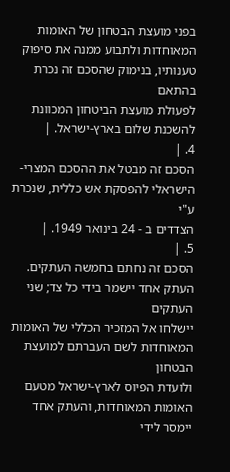בפני מועצת הבטחון של האומות
המאוחדות ולתבוע ממנה את סיפוק טענותיו, בנימוק שהסכם זה נכרת בהתאם
לפעולת מועצת הביטחון המכוונת להשכנת שלום בארץ-ישראל. |
4. |
הסכם זה מבטל את ההסכם המצרי-הישראלי להפסקת אש כללית, שנכרת ע"י
הצדדים ב - 24 בינואר 1949. |
5. |
הסכם זה נחתם בחמשה העתקים. העתק אחד יישמר בידי כל צד; שני העתקים
יישלחו אל המזכיר הכללי של האומות המאוחדות לשם העברתם למועצת הבטחון
ולועדת הפיוס לארץ-ישראל מטעם האומות המאוחדות, והעתק אחד יימסר לידי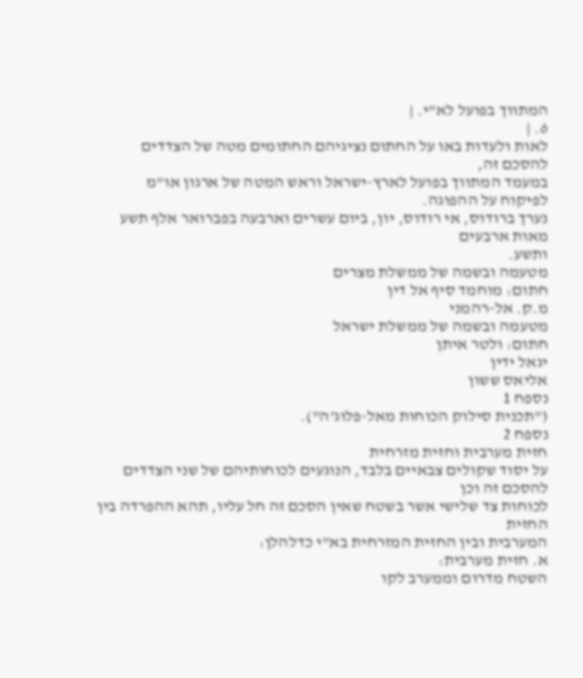המתווך בפועל לא"י. |
6. |
לאות ולעדות באו על החתום נציגיהם החתומים מטה של הצדדים להסכם זה,
במעמד המתווך בפועל לארץ-ישראל וראש המטה של ארגון או"מ לפיקוח על ההפוגה.
נערך ברודוס, אי רודוס, יון, ביום עשרים וארבעה בפברואר אלף תשע מאות ארבעים
ותשע.
מטעמה ובשמה של ממשלת מצרים
חתום: מוחמד סיף אל דין
מ.ק. אל-רהמני
מטעמה ובשמה של ממשלת ישראל
חתום: ולטר איתן
יגאל ידין
אליאס ששון
נספח 1
("תכנית סילוק הכוחות מאל-פלוג'ה").
נספח 2
חזית מערבית וחזית מזרחית
על יסוד שקולים צבאיים בלבד, הנוגעים לכוחותיהם של שני הצדדים להסכם זה וכן
לכוחות צד שלישי אשר בשטח שאין הסכם זה חל עליו, תהא ההפרדה בין החזית
המערבית ובין החזית המזרחית בא"י כדלהלן:
א. חזית מערבית:
השטח מדרום וממערב לקו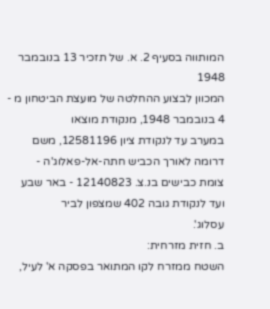המותווה בסעיף 2. א. של תזכיר 13 בנובמבר 1948
המכוון לבצוע ההחלטה של מועצת הביטחון מ - 4 בנובמבר 1948, מנקודת מוצאו
במערב עד לנקודת ציון 12581196, משם דרומה לאורך הכביש חתה-אל-פאלוג'ה -
צומת כבישים בנ.צ. 12140823 - באר שבע ועד לנקודת גובה 402 שמצפון לביר
עסלוג'.
ב. חזית מזרחית:
השטח ממזרח לקו המתואר בפסקה א' לעיל,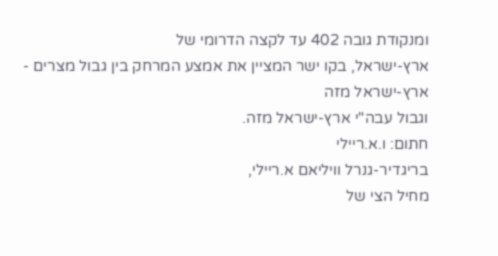ומנקודת גובה 402 עד לקצה הדרומי של
ארץ-ישראל, בקו ישר המציין את אמצע המרחק בין גבול מצרים - ארץ-ישראל מזה
וגבול עבה"י ארץ-ישראל מזה.
חתום: ו.א.ריילי
בריגדיר-גנרל וויליאם א.ריילי,
מחיל הצי של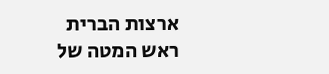ארצות הברית
ראש המטה של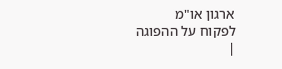ארגון או"מ
לפקוח על ההפוגה
|